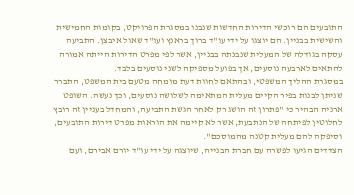התובעים הם רוכשי הדירות החדשות שנבנו במסגרת הפרויקט, בקומות החמישית והשישית בבניין. הם יוצגו על ידי עו"ד ברוך בראנץ ועו"ד שאול איבצן. התביעה עסקה בגודלה של המעלית שנבנתה בבניין, אשר לפי מפרט הדירות הייתה אמורה להתאים לארבעה נוסעים, אך בפועל מספיקה לשני נוסעים בלבד.
במסגרת ההליך המשפטי, ובהתאם לחוות דעת מומחה מטעם בית המשפט, התברר שניתן לבנות בפיר הקיים מעלית המתאימה לשלושה נוסעים, וכך נעשה. השופט ארניה הבהיר כי "פתרון זה הושג רק לאחר הגשת התביעה, והמחדל בעניין זה רובץ לחלוטין לפיתחה של הנתבעת, אשר לא קיימה את הוראות מפרט דירות התובעים, וסיפקה להם מעלית קטנה מהמוסכם".
הצדדים הגיעו לפשרה עם חברת הבנייה, שיוצגה על ידי עו"ד יורם אבירם, ועם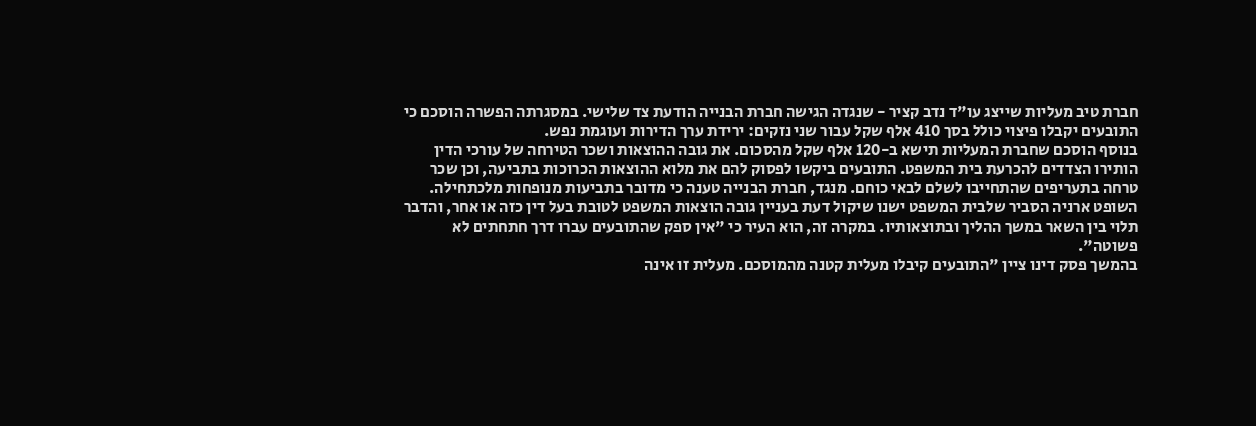חברת טיב מעליות שייצג עו"ד נדב קציר - שנגדה הגישה חברת הבנייה הודעת צד שלישי. במסגרתה הפשרה הוסכם כי התובעים יקבלו פיצוי כולל בסך 410 אלף שקל עבור שני נזקים: ירידת ערך הדירות ועוגמת נפש.
בנוסף הוסכם שחברת המעליות תישא ב-120 אלף שקל מהסכום. את גובה ההוצאות ושכר הטירחה של עורכי הדין הותירו הצדדים להכרעת בית המשפט. התובעים ביקשו לפסוק להם את מלוא ההוצאות הכרוכות בתביעה, וכן שכר טרחה בתעריפים שהתחייבו לשלם לבאי כוחם. מנגד, חברת הבנייה טענה כי מדובר בתביעות מנופחות מלכתחילה.
השופט ארניה הסביר שלבית המשפט ישנו שיקול דעת בעניין גובה הוצאות המשפט לטובת בעל דין כזה או אחר, והדבר תלוי בין השאר במשך ההליך ובתוצאותיו. במקרה זה, הוא העיר כי "אין ספק שהתובעים עברו דרך חתחתים לא פשוטה".
בהמשך פסק דינו ציין "התובעים קיבלו מעלית קטנה מהמוסכם. מעלית זו אינה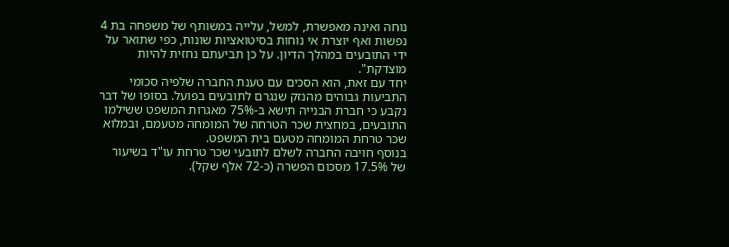נוחה ואינה מאפשרת, למשל, עלייה במשותף של משפחה בת 4 נפשות ואף יוצרת אי נוחות בסיטואציות שונות, כפי שתואר על ידי התובעים במהלך הדיון. על כן תביעתם נחזית להיות מוצדקת".
יחד עם זאת, הוא הסכים עם טענת החברה שלפיה סכומי התביעות גבוהים מהנזק שנגרם לתובעים בפועל. בסופו של דבר נקבע כי חברת הבנייה תישא ב-75% מאגרות המשפט ששילמו התובעים, במחצית שכר הטרחה של המומחה מטעמם, ובמלוא שכר טרחת המומחה מטעם בית המשפט.
בנוסף חויבה החברה לשלם לתובעי שכר טרחת עו"ד בשיעור של 17.5% מסכום הפשרה (כ-72 אלף שקל).